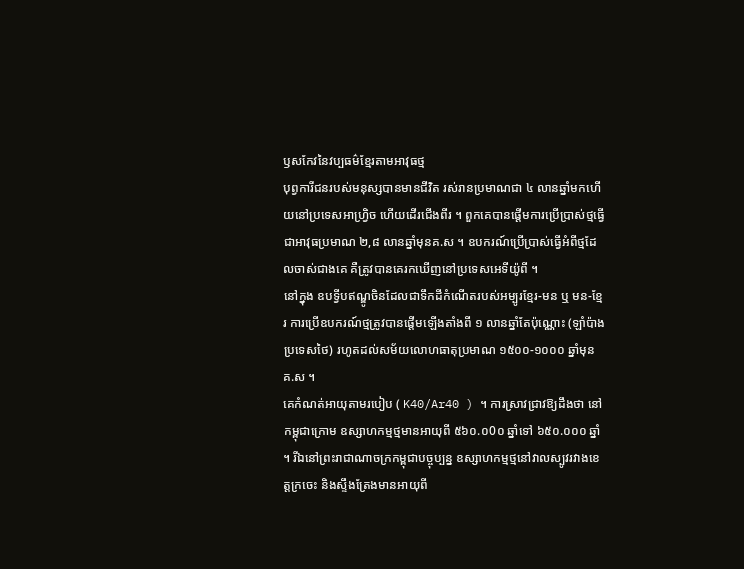ឫសកែវនៃវប្បធម៌ខ្មែរតាមអាវុធថ្ម
បុព្វការីជនរបស់មនុស្សបានមានជីវិត រស់រានប្រមាណជា ៤ លានឆ្នាំមកហើយនៅប្រទេសអាហ្វ្រិច ហើយដើរជើងពីរ ។ ពួកគេបានផ្តើមការប្រើប្រាស់ថ្មធើ្វជាអាវុធប្រមាណ ២,៨ លានឆ្នាំមុនគ.ស ។ ឧបករណ៍ប្រើប្រាស់ធើ្វអំពីថ្មដែលចាស់ជាងគេ គឺត្រូវបានគេរកឃើញនៅប្រទេសអេទីយ៉ូពី ។
នៅក្នុង ឧបទី្វបឥណ្ឌូចិនដែលជាទឹកដីកំណើតរបស់អម្បូរខ្មែរ-មន ឬ មន-ខ្មែរ ការប្រើឧបករណ៍ថ្មត្រូវបានផ្តើមឡើងតាំងពី ១ លានឆ្នាំតែប៉ុណ្ណោះ (ឡាំប៉ាងប្រទេសថៃ) រហូតដល់សម័យលោហធាតុប្រមាណ ១៥០០-១០០០ ឆ្នាំមុនគ.ស ។
គេកំណត់អាយុតាមរបៀប ( K40/Ar40 ) ។ ការស្រាវជ្រាវឱ្យដឹងថា នៅកម្ពុជាក្រោម ឧស្សាហកម្មថ្មមានអាយុពី ៥៦០.០0០ ឆ្នាំទៅ ៦៥០.០០០ ឆ្នាំ ។ រីឯនៅព្រះរាជាណាចក្រកម្ពុជាបច្ចុប្បន្ន ឧស្សាហកម្មថ្មនៅវាលស្បូវរវាងខេត្តក្រចេះ និងសឹ្ទងត្រែងមានអាយុពី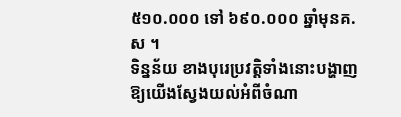៥១០.០០០ ទៅ ៦៩០.០០០ ឆ្នាំមុនគ.ស ។
ទិន្នន័យ ខាងបុរេប្រវត្តិទាំងនោះបង្ហាញឱ្យយើងស្វែងយល់អំពីចំណា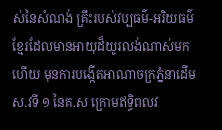ស់នៃសំណង់ គ្រឹះរបស់វប្បធម៌-អរិយធម៌ខ្មែរដែលមានអាយុដ៏យូរលង់ណាស់មកហើយ មុនការបង្កើតអាណាចក្រភ្នំនាដើមស.វទី ១ នៃគ.ស ក្រោមឥទិ្ធពលវ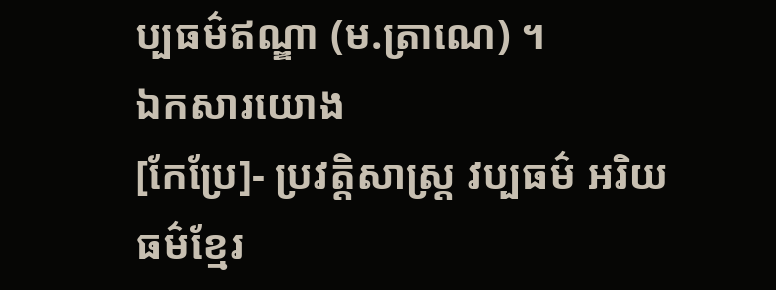ប្បធម៌ឥណ្ឌា (ម.ត្រាណេ) ។
ឯកសារយោង
[កែប្រែ]- ប្រវត្តិសាស្រ្ត វប្បធម៌ អរិយធម៌ខ្មែរ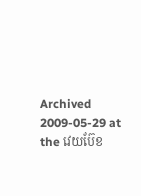Archived 2009-05-29 at the វេយប៊ែខ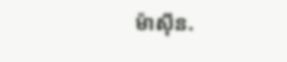ម៉ាស៊ីន.